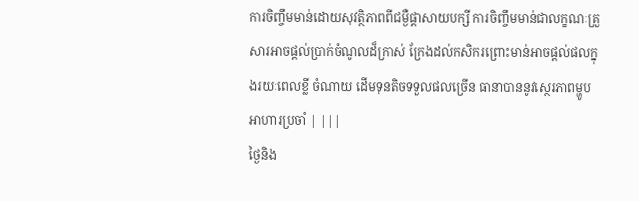ការចិញ្ចឹមមាន់ដោយសុវត្ថិភាពពីជម្ងឺផ្តាសាយបក្សី ការចិញ្ចឹមមាន់ជាលក្ខណៈគ្រួសារអាចផ្តល់ប្រាក់ចំណូលដ៏កា្រស់ ក្រែងដល់កសិករព្រោះមាន់អាចផ្តល់ផលក្នុងរយៈពេលខ្លី ចំណាយ ដើមទុនតិចទទួលផលច្រើន ធានាបាននូវស្ថេរភាពម្ហូបអាហារប្រចាំ | |||
ថ្ងៃនិង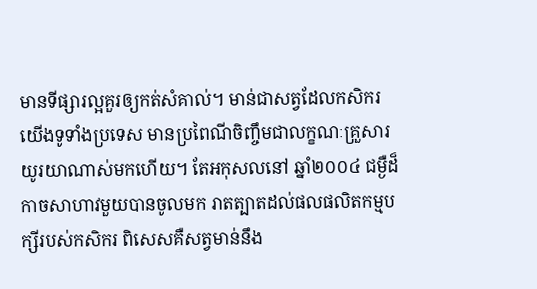មានទីផ្សារល្អគួរឲ្យកត់សំគាល់។ មាន់ជាសត្វដែលកសិករយើងទូទាំងប្រទេស មានប្រពៃណីចិញ្ចឹមជាលក្ខណៈគ្រួសារ យូរយាណាស់មកហើយ។ តែអកុសលនៅ ឆ្នាំ២០០៤ ជម្ងឺដ៏កាចសាហាវមួយបានចូលមក រាតត្បាតដល់ផលផលិតកម្មបក្សីរបស់កសិករ ពិសេសគឺសត្វមាន់នឹង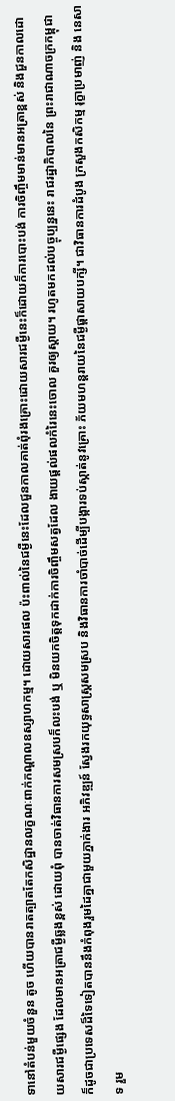ទានៅតំបន់មួយចំនួន តូច ហើយបានរាតត្បាតតែកសិដ្ឋានលក្ខណៈពាក់កណ្តាលឧស្សាហកម្ម។ ដោយសារផល ប៉ះពាល់នៃជម្ងឺនេះដែលជួនកាលគាត់ពុំរងគ្រោះដោយសារជម្ងឺនេះក៏ដោយក៏ការបោះបង់ ការចិញ្ចឹមមាន់មានអត្រាខ្ពស់ និងជួនកាលដោយសារជម្ងឺផ្សេង ដែលមានអត្រាជម្ងឺឆ្លងខ្ពស់ ដោយពុំ បានចាត់វិធានការសមស្របក៏លះបង់ ឬ មិនយកចិត្តទុកដាក់ការចិញ្ចឹមសត្វដែល ងាយផ្តល់ផលកំរៃនេះចោល គួរឲ្យស្តាយ។ រហូតមកដល់បច្ចុប្បន្ននេះ រាជរដ្ឋាភិបាលនៃ ព្រះរាជាណាចក្រកម្ពុជា ក៏ដូចជាប្រទេសដ៏ទៃទៀតបាននឹងកំពុងរួមដៃគ្នាជាមួយភ្នាក់ងារ អភិវឌ្ឍន៍ ស្វែងរកយុទ្ធសាស្ត្រសមស្រប និងវិធានការចាំបាច់ដើម្បីបង្ការទប់ស្កាត់នូវគ្រោះ ភ័យមហន្តរាយនៃជម្ងឺផ្តាសាយបក្សី។ ជាវិធានការដំបូង ក្រសួងកសិកម្ម រុក្ខាប្រមាញ់ និង នេសាទ រួម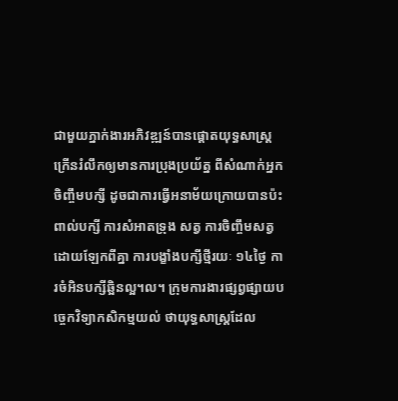ជាមួយភ្នាក់ងារអភិវឌ្ឍន៍បានផ្តោតយុទ្ធសាស្ត្រក្រើនរំលឹកឲ្យមានការប្រុងប្រយ័ត្ន ពីសំណាក់អ្នកចិញ្ចឹមបក្សី ដូចជាការធ្វើអនាម័យក្រោយបានប៉ះពាល់បក្សី ការសំអាតទ្រុង សត្វ ការចិញ្ចឹមសត្វដោយឡែកពីគ្នា ការបង្ខាំងបក្សីថ្មីរយៈ ១៤ថ្ងៃ ការចំអិនបក្សីឆ្អិនល្អ។ល។ ក្រុមការងារផ្សព្វផ្សាយបច្ចេកវិទ្យាកសិកម្មយល់ ថាយុទ្ធសាស្ត្រដែល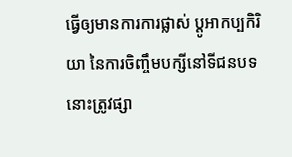ធ្វើឲ្យមានការការផ្លាស់ ប្តូអាកប្បកិរិយា នៃការចិញ្ចឹមបក្សីនៅទីជនបទនោះត្រូវផ្សា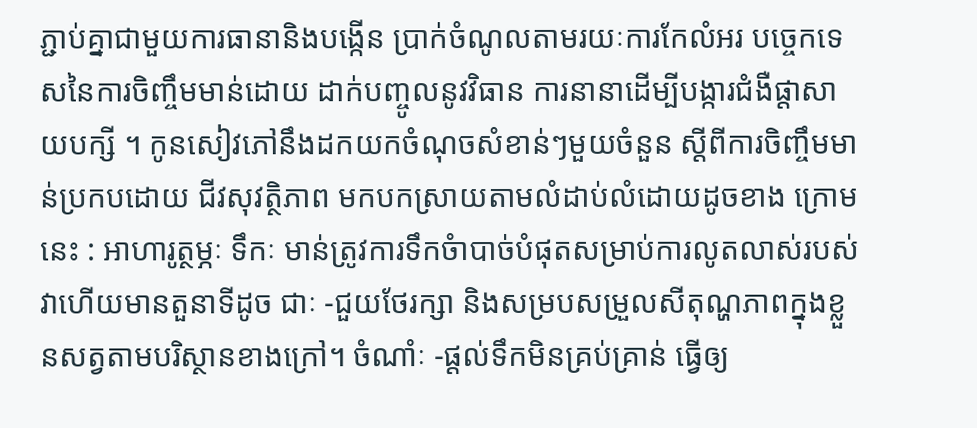ភ្ជាប់គ្នាជាមួយការធានានិងបង្កើន ប្រាក់ចំណូលតាមរយៈការកែលំអរ បច្ចេកទេសនៃការចិញ្ចឹមមាន់ដោយ ដាក់បញ្ចូលនូវវិធាន ការនានាដើម្បីបង្ការជំងឺផ្តាសាយបក្សី ។ កូនសៀវភៅនឹងដកយកចំណុចសំខាន់ៗមួយចំនួន ស្តីពីការចិញ្ចឹមមាន់ប្រកបដោយ ជីវសុវត្ថិភាព មកបកស្រាយតាមលំដាប់លំដោយដូចខាង ក្រោមនេះ : អាហារូត្ថម្ភៈ ទឹកៈ មាន់ត្រូវការទឹកចំាបាច់បំផុតសម្រាប់ការលូតលាស់របស់វាហើយមានតួនាទីដូច ជាៈ -ជួយថែរក្សា និងសម្របសម្រួលសីតុណ្ហភាពក្នុងខ្លួនសត្វតាមបរិស្ថានខាងក្រៅ។ ចំណាំៈ -ផ្តល់ទឹកមិនគ្រប់គ្រាន់ ធ្វើឲ្យ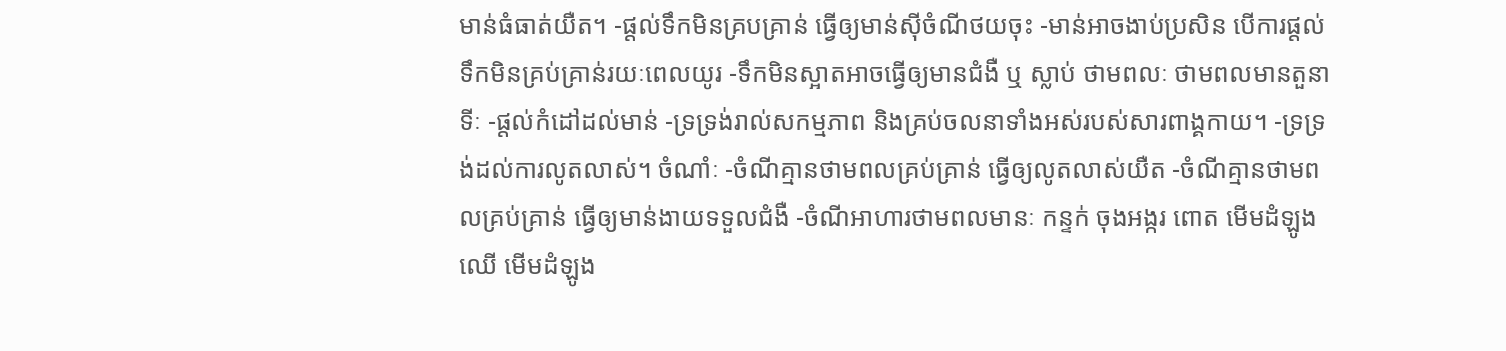មាន់ធំធាត់យឺត។ -ផ្តល់ទឹកមិនគ្របគ្រាន់ ធ្វើឲ្យមាន់ស៊ីចំណីថយចុះ -មាន់អាចងាប់ប្រសិន បើការផ្តល់ទឹកមិនគ្រប់គ្រាន់រយៈពេលយូរ -ទឹកមិនស្អាតអាចធ្វើឲ្យមានជំងឺ ឬ ស្លាប់ ថាមពលៈ ថាមពលមានតួនាទីៈ -ផ្តល់កំដៅដល់មាន់ -ទ្រទ្រង់រាល់សកម្មភាព និងគ្រប់ចលនាទាំងអស់របស់សារពាង្គកាយ។ -ទ្រទ្រង់ដល់ការលូតលាស់។ ចំណាំៈ -ចំណីគ្មានថាមពលគ្រប់គ្រាន់ ធ្វើឲ្យលូតលាស់យឺត -ចំណីគ្មានថាមពលគ្រប់គ្រាន់ ធ្វើឲ្យមាន់ងាយទទួលជំងឺ -ចំណីអាហារថាមពលមានៈ កន្ទក់ ចុងអង្ករ ពោត មើមដំឡូងឈើ មើមដំឡូង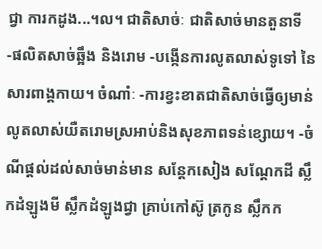ជ្វា ការកដូង...។ល។ ជាតិសាច់ៈ ជាតិសាច់មានតួនាទី -ផលិតសាច់ឆ្អឹង និងរោម -បង្កើនការលូតលាស់ទូទៅ នៃសារពាង្គកាយ។ ចំណាំៈ -ការខ្វះខាតជាតិសាច់ធ្វើឲ្យមាន់លូតលាស់យឺតរោមស្រអាប់និងសុខភាពទន់ខ្សោយ។ -ចំណីផ្តល់ដល់សាច់មាន់មាន សន្តែកសៀង សណ្តែកដី ស្លឹកដំឡូងមី ស្លឹកដំឡូងជ្វា គ្រាប់កៅស៊ូ ត្រកូន ស្លឹកក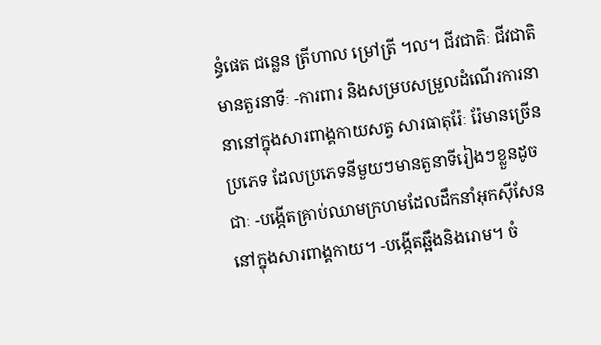ន្ធំផេត ជន្លេន ត្រីហាល ម្រៅត្រី ។ល។ ជីវជាតិៈ ជីវជាតិមានតួរនាទីៈ -ការពារ និងសម្របសម្រួលដំណើរការនានានៅក្នុងសារពាង្គកាយសត្វ សារធាតុរ៉ែៈ រ៉ែមានច្រើនប្រភេទ ដែលប្រភេទនីមួយៗមានតួនាទីរៀងៗខ្លួនដូចជាៈ -បង្កើតគ្រាប់ឈាមក្រហមដែលដឹកនាំអុកស៊ីសែននៅក្នុងសារពាង្គកាយ។ -បង្កើតឆ្អឹងនិងរោម។ ចំ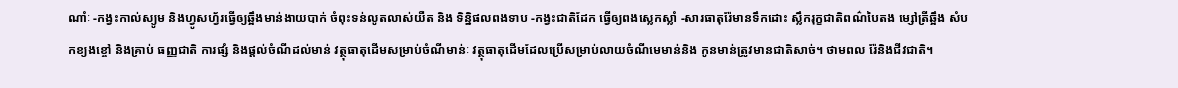ណាំៈ -កង្វះកាល់ស្យូម និងហ្វូសហ្វ័រធ្វើឲ្យឆ្អឹងមាន់ងាយបាក់ ចំពុះទន់លូតលាស់យឺត និង ទិន្និផលពងទាប -កង្វះជាតិដែក ធ្វើឲ្យពងស្លេកស្លាំ -សារធាតុរ៉ែមានទឹកដោះ ស្លឹករុក្ខជាតិពណ៌បៃតង ម្សៅត្រីឆ្អឹង សំបកខ្យងខ្ចៅ និងគ្រាប់ ធញ្ញជាតិ ការផ្សំ និងផ្តល់ចំណីដល់មាន់ វត្ថុធាតុដើមសម្រាប់ចំណីមាន់ៈ វត្ថុធាតុដើមដែលប្រើសម្រាប់លាយចំណីមេមាន់និង កូនមាន់ត្រូវមានជាតិសាច់។ ថាមពល រ៉ែនិងជីវជាតិ។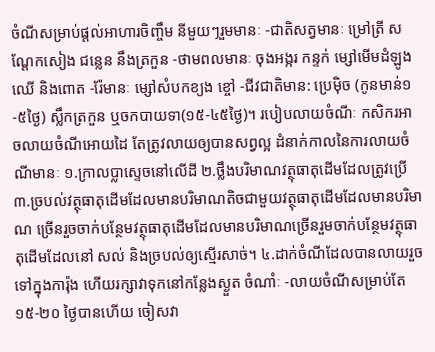ចំណីសម្រាប់ផ្តល់អាហារចិញ្ចឹម នីមួយៗរួមមានៈ -ជាតិសត្វមានៈ ម្រៅត្រី សណ្តែកសៀង ជន្លេន នឹងត្រកួន -ថាមពលមានៈ ចុងអង្ករ កន្ទក់ ម្សៅមើមដំឡូងឈើ និងពោត -រ៉ែមានៈ ម្សៅសំបកខ្យង ខ្ចៅ -ជីវជាតិមាន: ប្រេម៉ិច (កូនមាន់១-៥ថ្ងៃ) ស្លឹកត្រកួន ឬចកបាយទា(១៥-៤៥ថ្ងៃ)។ របៀបលាយចំណីៈ កសិករអាចលាយចំណីអោយដៃ តែត្រូវលាយឲ្យបានសព្វល្អ ដំនាក់កាលនៃការលាយចំណីមានៈ ១.ក្រាលប្លាស្ទេចនៅលើដី ២.ថ្លឹងបរិមាណវត្ថុធាតុដើមដែលត្រូវប្រើ ៣.ច្របល់វត្ថុធាតុដើមដែលមានបរិមាណតិចជាមួយវត្ថុធាតុដើមដែលមានបរិមាណ ច្រើនរួចចាក់បន្ថែមវត្ថុធាតុដើមដែលមានបរិមាណច្រើនរួមចាក់បន្ថែមវត្ថុធាតុដើមដែលនៅ សល់ និងច្របល់ឲ្យស្មើរសាច់។ ៤.ដាក់ចំណីដែលបានលាយរួចទៅក្នុងការ៉ុង ហើយរក្សាវាទុកនៅកន្លែងស្ងួត ចំណាំៈ -លាយចំណីសម្រាប់តែ ១៥-២០ ថ្ងៃបានហើយ ចៀសវា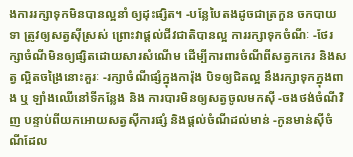ងការរក្សាទុកមិនបានល្អនាំ ឲ្យដុះផ្សិត។ -បន្លែបៃតងដូចជាត្រកួន ចកបាយទា ត្រូវឲ្យសត្វស៊ីស្រស់ ព្រោះវាផ្តល់ជីវជាតិបានល្អ ការរក្សាទុកចំណីៈ -ថែរក្សាចំណីមិនឲ្យផ្សិតដោយសារសំណើម ដើម្បីការពារចំណីពីសត្វកកេរ និងសត្វ ល្អិតចង្រៃនោះគួរៈ -រក្សាចំណីផ្សំក្នុងការ៉ុង បិទឲ្យជិតល្អ នឹងរក្សាទុកក្នុងពាង ឬ ឡាំងឈើនៅទីកន្លែង និង ការបារមិនឲ្យសត្វចូលមកស៊ី -ចងថង់ចំណីវិញ បន្ទាប់ពីយកអោយសត្វស៊ីការផ្សំ និងផ្តល់ចំណីដល់មាន់ -កូនមាន់ស៊ីចំណីដែល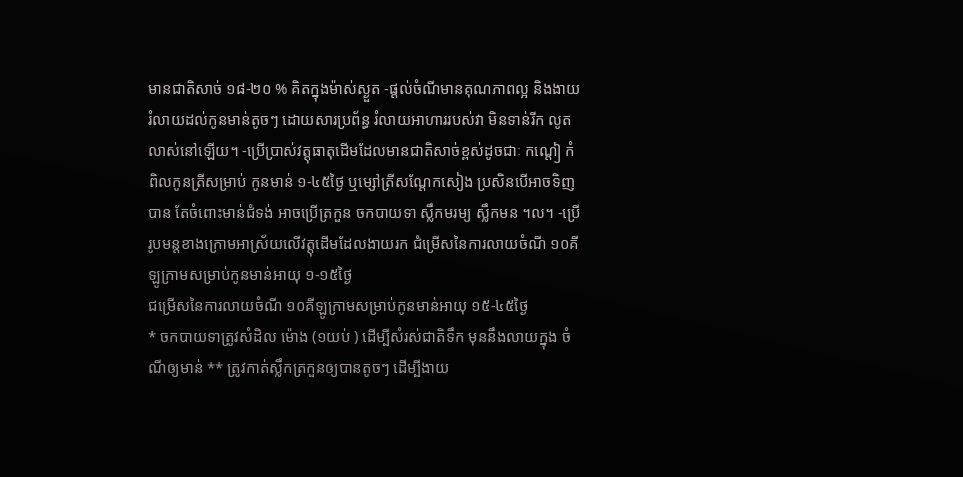មានជាតិសាច់ ១៨-២០ % គិតក្នុងម៉ាស់ស្ងួត -ផ្តល់ចំណីមានគុណភាពល្អ និងងាយរំលាយដល់កូនមាន់តូចៗ ដោយសារប្រព័ន្ធ រំលាយអាហាររបស់វា មិនទាន់រីក លូតលាស់នៅឡើយ។ -ប្រើបា្រស់វត្តុធាតុដើមដែលមានជាតិសាច់ខ្ពស់ដូចជាៈ កណ្តៀ កំពិលកូនត្រីសម្រាប់ កូនមាន់ ១-៤៥ថ្ងៃ ឬម្សៅត្រីសណ្តែកសៀង ប្រសិនបើអាចទិញបាន តែចំពោះមាន់ជំទង់ អាចប្រើត្រកួន ចកបាយទា ស្លឹកមរម្យ ស្លឹកមន ។ល។ -ប្រើរូបមន្តខាងក្រោមអាស្រ័យលើវត្តុដើមដែលងាយរក ជំម្រើសនៃការលាយចំណី ១០គីឡូក្រាមសម្រាប់កូនមាន់អាយុ ១-១៥ថ្ងៃ
ជម្រើសនៃការលាយចំណី ១០គីឡូក្រាមសម្រាប់កូនមាន់អាយុ ១៥-៤៥ថ្ងៃ
* ចកបាយទាត្រូវសំដិល ម៉ោង (១យប់ ) ដើម្បីសំរស់ជាតិទឹក មុននឹងលាយក្នុង ចំណីឲ្យមាន់ ** ត្រូវកាត់ស្លឹកត្រកួនឲ្យបានតូចៗ ដើម្បីងាយ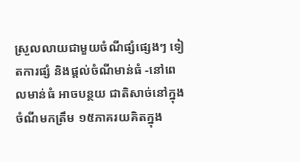ស្រួលលាយជាមួយចំណីផ្សំផ្សេងៗ ទៀតការផ្សំ និងផ្តល់ចំណីមាន់ធំ -នៅពេលមាន់ធំ អាចបន្ថយ ជាតិសាច់នៅក្នុងចំណីមកត្រឹម ១៥ភាគរយគិតក្នុង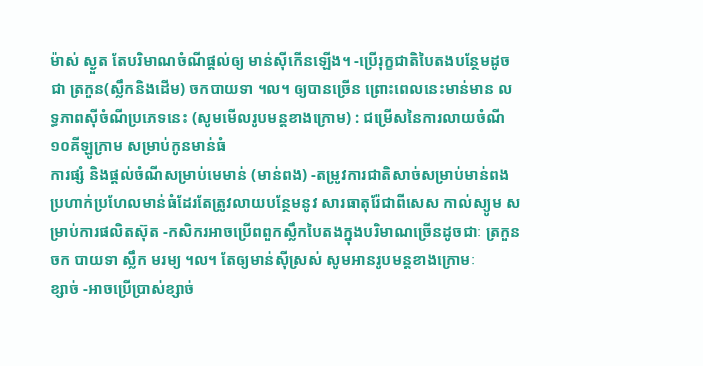ម៉ាស់ ស្ងួត តែបរិមាណចំណីផ្តល់ឲ្យ មាន់ស៊ីកើនឡើង។ -ប្រើរុក្ខជាតិបៃតងបន្ថែមដូចជា ត្រកួន(ស្លឹកនិងដើម) ចកបាយទា ។ល។ ឲ្យបានច្រើន ព្រោះពេលនេះមាន់មាន លទ្ធភាពស៊ីចំណីប្រភេទនេះ (សូមមើលរូបមន្តខាងក្រោម) : ជម្រើសនៃការលាយចំណី ១០គីឡូក្រាម សម្រាប់កូនមាន់ធំ
ការផ្សំ និងផ្តល់ចំណីសម្រាប់មេមាន់ (មាន់ពង) -តម្រូវការជាតិសាច់សម្រាប់មាន់ពងប្រហាក់ប្រហែលមាន់ធំដែរតែត្រូវលាយបន្ថែមនូវ សារធាតុរ៉ែជាពីសេស កាល់ស្យូម សម្រាប់ការផលិតស៊ុត -កសិករអាចប្រើពពួកស្លឹកបៃតងក្នុងបរិមាណច្រើនដូចជាៈ ត្រកួន ចក បាយទា ស្លឹក មរម្យ ។ល។ តែឲ្យមាន់ស៊ីស្រស់ សូមអានរូបមន្តខាងក្រោមៈ
ខ្សាច់ -អាចប្រើប្រាស់ខ្សាច់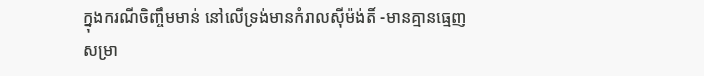ក្នុងករណីចិញ្ចឹមមាន់ នៅលើទ្រង់មានកំរាលស៊ីម៉ង់តិ៍ -មានគ្មានធ្មេញសម្រា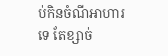ប់កិនចំណីអាហារទេ តែខ្សាច់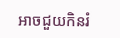អាចជួយកិនរំ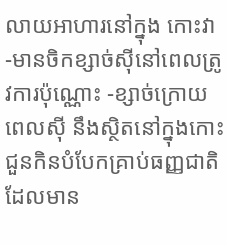លាយអាហារនៅក្នុង កោះវា -មានចិកខ្សាច់ស៊ីនៅពេលត្រូវការប៉ុណ្ណោះ -ខ្សាច់ក្រោយពេលស៊ី នឹងស្ថិតនៅក្នុងកោះជួនកិនបំបែកគ្រាប់ធញ្ញជាតិដែលមាន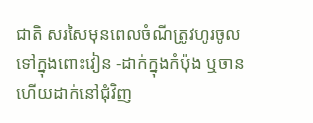ជាតិ សរសៃមុនពេលចំណីត្រូវហូរចូល ទៅក្នុងពោះវៀន -ដាក់ក្នុងកំប៉ុង ឬចានហើយដាក់នៅជុំវិញ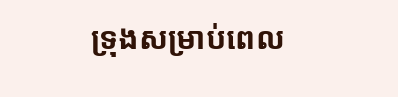ទ្រុងសម្រាប់ពេល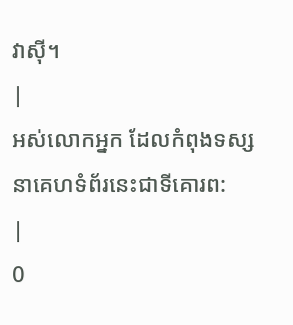វាស៊ី។
|
អស់លោកអ្នក ដែលកំពុងទស្សនាគេហទំព័រនេះជាទីគោរព:
|
0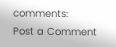comments:
Post a Comment